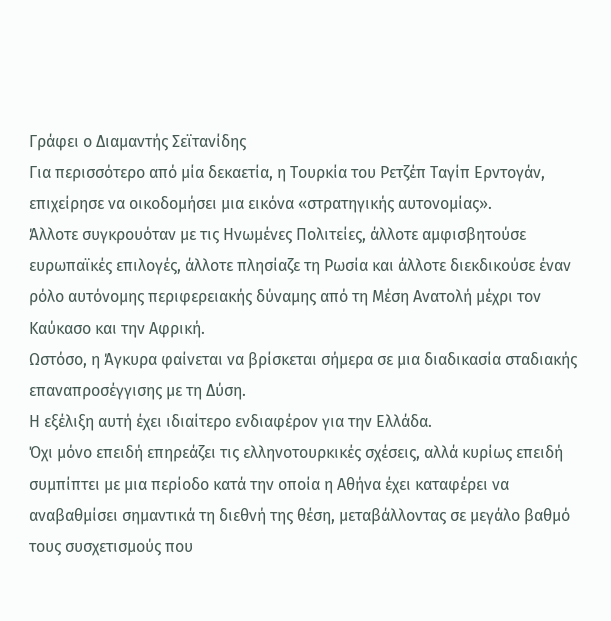Γράφει ο Διαμαντής Σεϊτανίδης
Για περισσότερο από μία δεκαετία, η Τουρκία του Ρετζέπ Ταγίπ Ερντογάν, επιχείρησε να οικοδομήσει μια εικόνα «στρατηγικής αυτονομίας».
Άλλοτε συγκρουόταν με τις Ηνωμένες Πολιτείες, άλλοτε αμφισβητούσε ευρωπαϊκές επιλογές, άλλοτε πλησίαζε τη Ρωσία και άλλοτε διεκδικούσε έναν ρόλο αυτόνομης περιφερειακής δύναμης από τη Μέση Ανατολή μέχρι τον Καύκασο και την Αφρική.
Ωστόσο, η Άγκυρα φαίνεται να βρίσκεται σήμερα σε μια διαδικασία σταδιακής επαναπροσέγγισης με τη Δύση.
Η εξέλιξη αυτή έχει ιδιαίτερο ενδιαφέρον για την Ελλάδα.
Όχι μόνο επειδή επηρεάζει τις ελληνοτουρκικές σχέσεις, αλλά κυρίως επειδή συμπίπτει με μια περίοδο κατά την οποία η Αθήνα έχει καταφέρει να αναβαθμίσει σημαντικά τη διεθνή της θέση, μεταβάλλοντας σε μεγάλο βαθμό τους συσχετισμούς που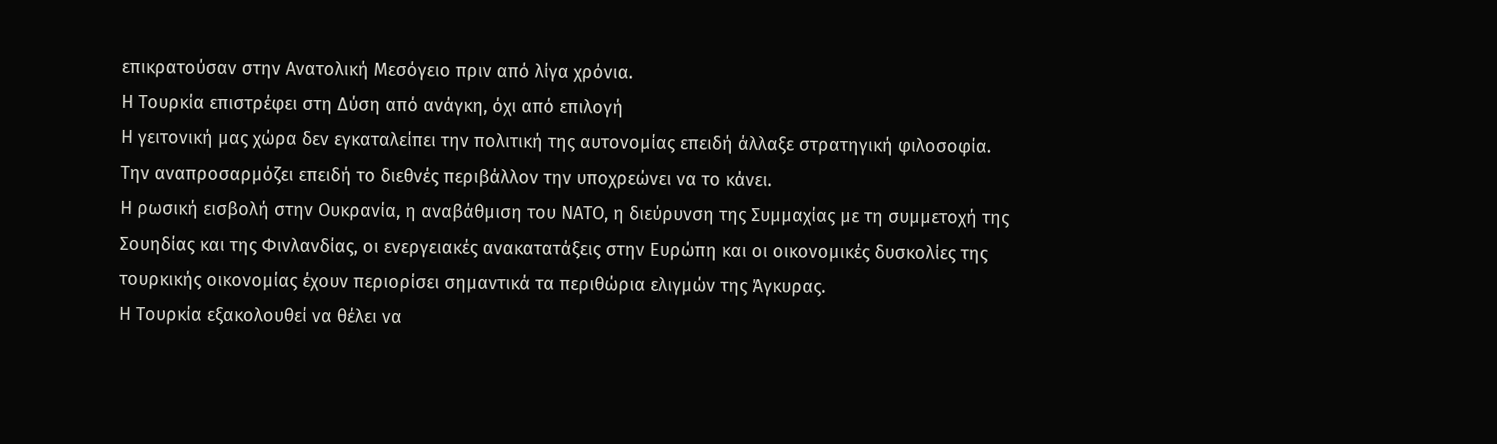επικρατούσαν στην Ανατολική Μεσόγειο πριν από λίγα χρόνια.
Η Τουρκία επιστρέφει στη Δύση από ανάγκη, όχι από επιλογή
Η γειτονική μας χώρα δεν εγκαταλείπει την πολιτική της αυτονομίας επειδή άλλαξε στρατηγική φιλοσοφία.
Την αναπροσαρμόζει επειδή το διεθνές περιβάλλον την υποχρεώνει να το κάνει.
Η ρωσική εισβολή στην Ουκρανία, η αναβάθμιση του ΝΑΤΟ, η διεύρυνση της Συμμαχίας με τη συμμετοχή της Σουηδίας και της Φινλανδίας, οι ενεργειακές ανακατατάξεις στην Ευρώπη και οι οικονομικές δυσκολίες της τουρκικής οικονομίας έχουν περιορίσει σημαντικά τα περιθώρια ελιγμών της Άγκυρας.
Η Τουρκία εξακολουθεί να θέλει να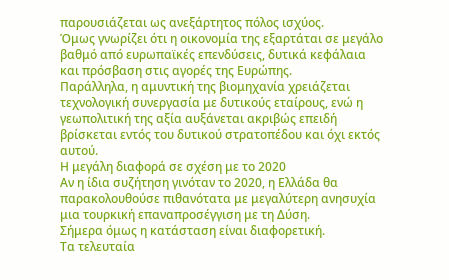παρουσιάζεται ως ανεξάρτητος πόλος ισχύος.
Όμως γνωρίζει ότι η οικονομία της εξαρτάται σε μεγάλο βαθμό από ευρωπαϊκές επενδύσεις, δυτικά κεφάλαια και πρόσβαση στις αγορές της Ευρώπης.
Παράλληλα, η αμυντική της βιομηχανία χρειάζεται τεχνολογική συνεργασία με δυτικούς εταίρους, ενώ η γεωπολιτική της αξία αυξάνεται ακριβώς επειδή βρίσκεται εντός του δυτικού στρατοπέδου και όχι εκτός αυτού.
Η μεγάλη διαφορά σε σχέση με το 2020
Αν η ίδια συζήτηση γινόταν το 2020, η Ελλάδα θα παρακολουθούσε πιθανότατα με μεγαλύτερη ανησυχία μια τουρκική επαναπροσέγγιση με τη Δύση.
Σήμερα όμως η κατάσταση είναι διαφορετική.
Τα τελευταία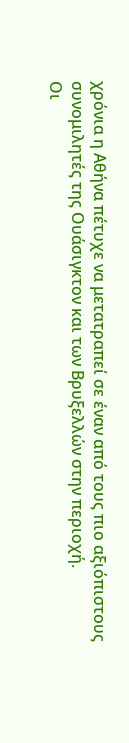χρόνια η Αθήνα πέτυχε να μετατραπεί σε έναν από τους πιο αξιόπιστους συνομιλητές της Ουάσιγκτον και των Βρυξελλών στην περιοχή.
Οι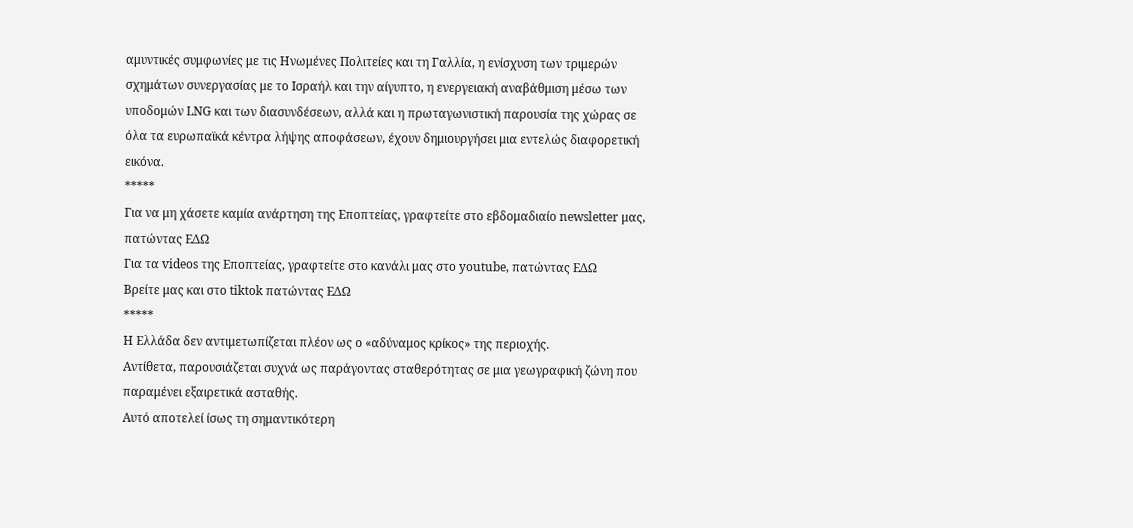αμυντικές συμφωνίες με τις Ηνωμένες Πολιτείες και τη Γαλλία, η ενίσχυση των τριμερών σχημάτων συνεργασίας με το Ισραήλ και την αίγυπτο, η ενεργειακή αναβάθμιση μέσω των υποδομών LNG και των διασυνδέσεων, αλλά και η πρωταγωνιστική παρουσία της χώρας σε όλα τα ευρωπαϊκά κέντρα λήψης αποφάσεων, έχουν δημιουργήσει μια εντελώς διαφορετική εικόνα.
*****
Για να μη χάσετε καμία ανάρτηση της Εποπτείας, γραφτείτε στο εβδομαδιαίο newsletter μας, πατώντας ΕΔΩ
Για τα videos της Εποπτείας, γραφτείτε στο κανάλι μας στο youtube, πατώντας ΕΔΩ
Βρείτε μας και στο tiktok πατώντας ΕΔΩ
*****
Η Ελλάδα δεν αντιμετωπίζεται πλέον ως ο «αδύναμος κρίκος» της περιοχής.
Αντίθετα, παρουσιάζεται συχνά ως παράγοντας σταθερότητας σε μια γεωγραφική ζώνη που παραμένει εξαιρετικά ασταθής.
Αυτό αποτελεί ίσως τη σημαντικότερη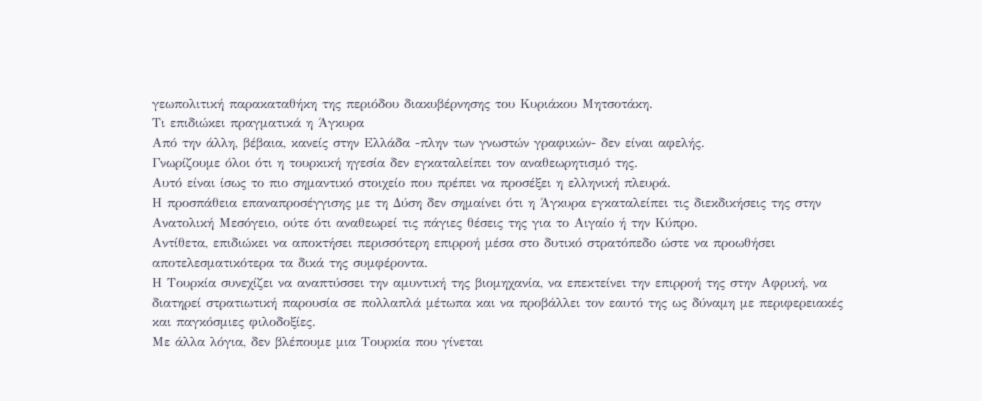γεωπολιτική παρακαταθήκη της περιόδου διακυβέρνησης του Κυριάκου Μητσοτάκη.
Τι επιδιώκει πραγματικά η Άγκυρα
Από την άλλη, βέβαια, κανείς στην Ελλάδα -πλην των γνωστών γραφικών- δεν είναι αφελής.
Γνωρίζουμε όλοι ότι η τουρκική ηγεσία δεν εγκαταλείπει τον αναθεωρητισμό της.
Αυτό είναι ίσως το πιο σημαντικό στοιχείο που πρέπει να προσέξει η ελληνική πλευρά.
Η προσπάθεια επαναπροσέγγισης με τη Δύση δεν σημαίνει ότι η Άγκυρα εγκαταλείπει τις διεκδικήσεις της στην Ανατολική Μεσόγειο, ούτε ότι αναθεωρεί τις πάγιες θέσεις της για το Αιγαίο ή την Κύπρο.
Αντίθετα, επιδιώκει να αποκτήσει περισσότερη επιρροή μέσα στο δυτικό στρατόπεδο ώστε να προωθήσει αποτελεσματικότερα τα δικά της συμφέροντα.
Η Τουρκία συνεχίζει να αναπτύσσει την αμυντική της βιομηχανία, να επεκτείνει την επιρροή της στην Αφρική, να διατηρεί στρατιωτική παρουσία σε πολλαπλά μέτωπα και να προβάλλει τον εαυτό της ως δύναμη με περιφερειακές και παγκόσμιες φιλοδοξίες.
Με άλλα λόγια, δεν βλέπουμε μια Τουρκία που γίνεται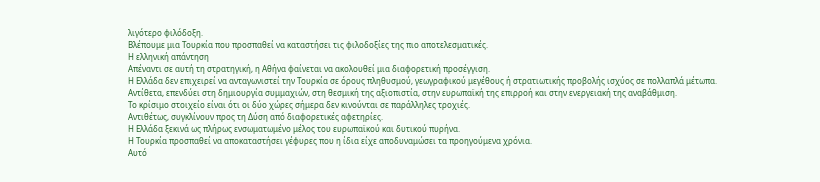λιγότερο φιλόδοξη.
Βλέπουμε μια Τουρκία που προσπαθεί να καταστήσει τις φιλοδοξίες της πιο αποτελεσματικές.
Η ελληνική απάντηση
Απέναντι σε αυτή τη στρατηγική, η Αθήνα φαίνεται να ακολουθεί μια διαφορετική προσέγγιση.
Η Ελλάδα δεν επιχειρεί να ανταγωνιστεί την Τουρκία σε όρους πληθυσμού, γεωγραφικού μεγέθους ή στρατιωτικής προβολής ισχύος σε πολλαπλά μέτωπα.
Αντίθετα, επενδύει στη δημιουργία συμμαχιών, στη θεσμική της αξιοπιστία, στην ευρωπαϊκή της επιρροή και στην ενεργειακή της αναβάθμιση.
Το κρίσιμο στοιχείο είναι ότι οι δύο χώρες σήμερα δεν κινούνται σε παράλληλες τροχιές.
Αντιθέτως, συγκλίνουν προς τη Δύση από διαφορετικές αφετηρίες.
Η Ελλάδα ξεκινά ως πλήρως ενσωματωμένο μέλος του ευρωπαϊκού και δυτικού πυρήνα.
Η Τουρκία προσπαθεί να αποκαταστήσει γέφυρες που η ίδια είχε αποδυναμώσει τα προηγούμενα χρόνια.
Αυτό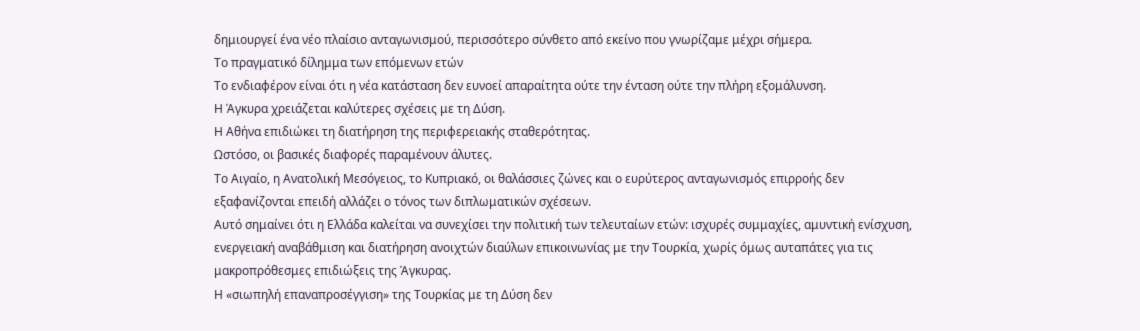δημιουργεί ένα νέο πλαίσιο ανταγωνισμού, περισσότερο σύνθετο από εκείνο που γνωρίζαμε μέχρι σήμερα.
Το πραγματικό δίλημμα των επόμενων ετών
Το ενδιαφέρον είναι ότι η νέα κατάσταση δεν ευνοεί απαραίτητα ούτε την ένταση ούτε την πλήρη εξομάλυνση.
Η Άγκυρα χρειάζεται καλύτερες σχέσεις με τη Δύση.
Η Αθήνα επιδιώκει τη διατήρηση της περιφερειακής σταθερότητας.
Ωστόσο, οι βασικές διαφορές παραμένουν άλυτες.
Το Αιγαίο, η Ανατολική Μεσόγειος, το Κυπριακό, οι θαλάσσιες ζώνες και ο ευρύτερος ανταγωνισμός επιρροής δεν εξαφανίζονται επειδή αλλάζει ο τόνος των διπλωματικών σχέσεων.
Αυτό σημαίνει ότι η Ελλάδα καλείται να συνεχίσει την πολιτική των τελευταίων ετών: ισχυρές συμμαχίες, αμυντική ενίσχυση, ενεργειακή αναβάθμιση και διατήρηση ανοιχτών διαύλων επικοινωνίας με την Τουρκία, χωρίς όμως αυταπάτες για τις μακροπρόθεσμες επιδιώξεις της Άγκυρας.
Η «σιωπηλή επαναπροσέγγιση» της Τουρκίας με τη Δύση δεν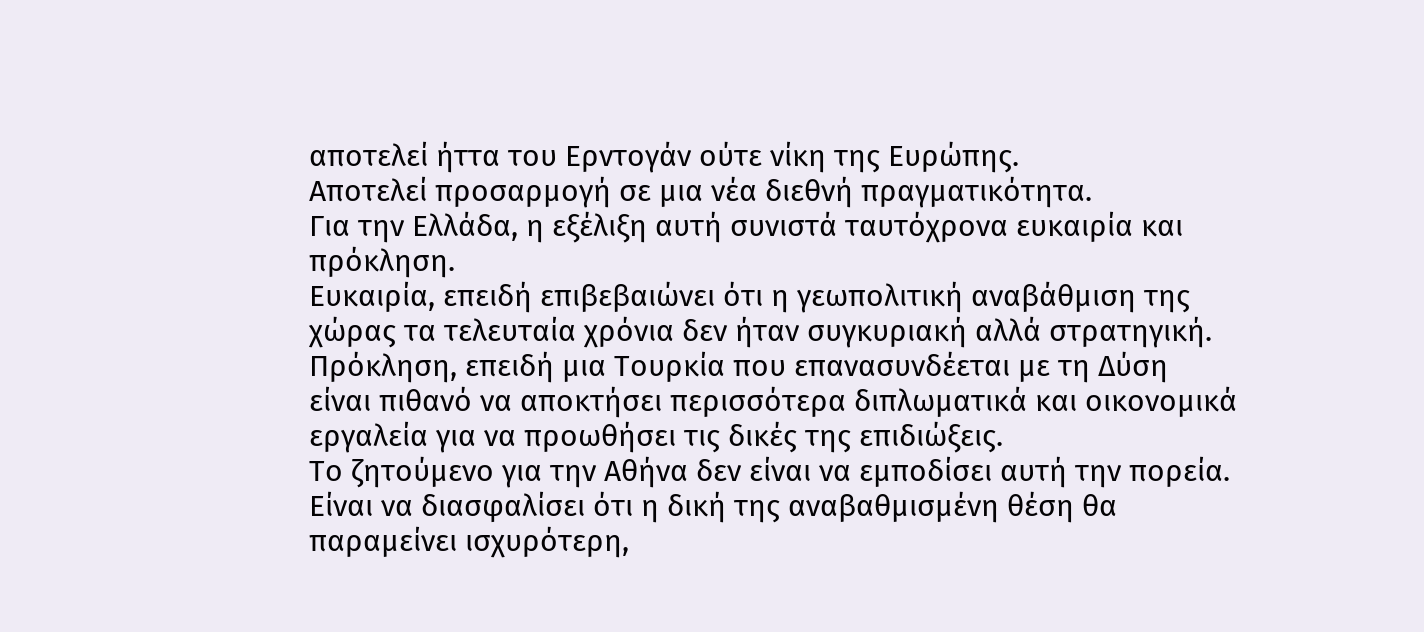αποτελεί ήττα του Ερντογάν ούτε νίκη της Ευρώπης.
Αποτελεί προσαρμογή σε μια νέα διεθνή πραγματικότητα.
Για την Ελλάδα, η εξέλιξη αυτή συνιστά ταυτόχρονα ευκαιρία και πρόκληση.
Ευκαιρία, επειδή επιβεβαιώνει ότι η γεωπολιτική αναβάθμιση της χώρας τα τελευταία χρόνια δεν ήταν συγκυριακή αλλά στρατηγική.
Πρόκληση, επειδή μια Τουρκία που επανασυνδέεται με τη Δύση είναι πιθανό να αποκτήσει περισσότερα διπλωματικά και οικονομικά εργαλεία για να προωθήσει τις δικές της επιδιώξεις.
Το ζητούμενο για την Αθήνα δεν είναι να εμποδίσει αυτή την πορεία.
Είναι να διασφαλίσει ότι η δική της αναβαθμισμένη θέση θα παραμείνει ισχυρότερη,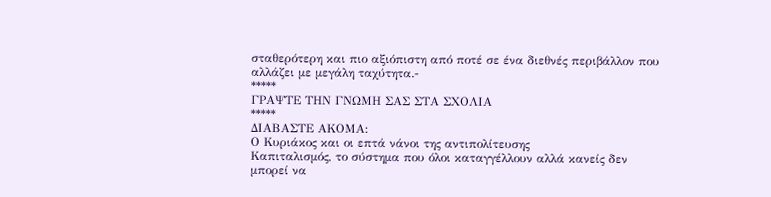σταθερότερη και πιο αξιόπιστη από ποτέ σε ένα διεθνές περιβάλλον που αλλάζει με μεγάλη ταχύτητα.-
*****
ΓΡΑΨΤΕ ΤΗΝ ΓΝΩΜΗ ΣΑΣ ΣΤΑ ΣΧΟΛΙΑ
*****
ΔΙΑΒΑΣΤΕ ΑΚΟΜΑ:
Ο Κυριάκος και οι επτά νάνοι της αντιπολίτευσης
Καπιταλισμός, το σύστημα που όλοι καταγγέλλουν αλλά κανείς δεν μπορεί να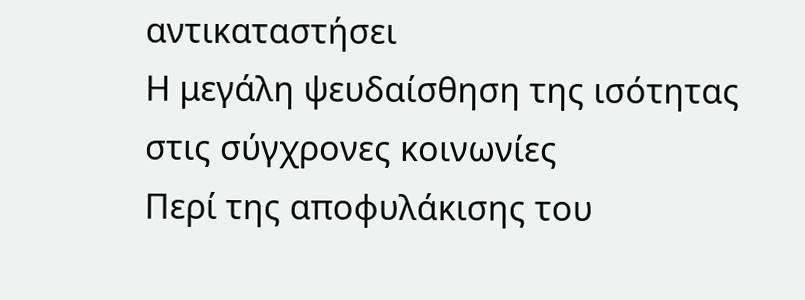αντικαταστήσει
Η μεγάλη ψευδαίσθηση της ισότητας στις σύγχρονες κοινωνίες
Περί της αποφυλάκισης του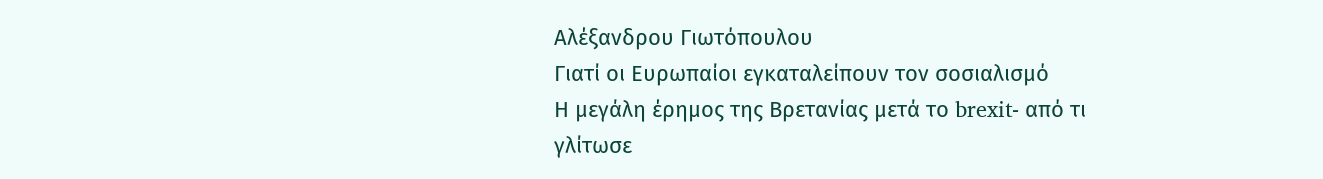Αλέξανδρου Γιωτόπουλου
Γιατί οι Ευρωπαίοι εγκαταλείπουν τον σοσιαλισμό
Η μεγάλη έρημος της Βρετανίας μετά το brexit- από τι γλίτωσε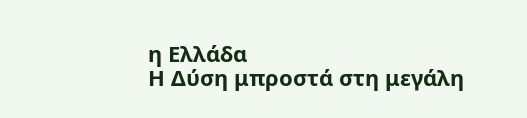η Ελλάδα
Η Δύση μπροστά στη μεγάλη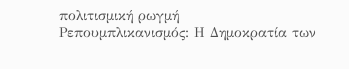πολιτισμική ρωγμή
Ρεπουμπλικανισμός: Η Δημοκρατία των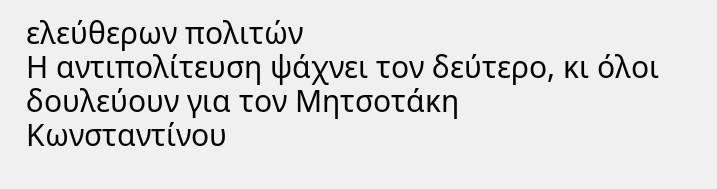ελεύθερων πολιτών
Η αντιπολίτευση ψάχνει τον δεύτερο, κι όλοι δουλεύουν για τον Μητσοτάκη
Κωνσταντίνου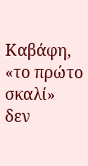Καβάφη, «το πρώτο σκαλί»
δεν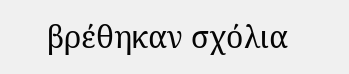βρέθηκαν σχόλια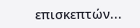επισκεπτών...